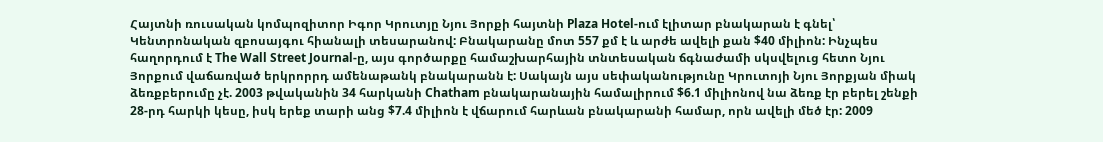Հայտնի ռուսական կոմպոզիտոր Իգոր Կրուտյը Նյու Յորքի հայտնի Plaza Hotel-ում էլիտար բնակարան է գնել՝ Կենտրոնական զբոսայգու հիանալի տեսարանով: Բնակարանը մոտ 557 քմ է և արժե ավելի քան $40 միլիոն: Ինչպես հաղորդում է The Wall Street Journal-ը, այս գործարքը համաշխարհային տնտեսական ճգնաժամի սկսվելուց հետո Նյու Յորքում վաճառված երկրորրդ ամենաթանկ բնակարանն է: Սակայն այս սեփականությունը Կրուտոյի Նյու Յորքյան միակ ձեռքբերումը չէ. 2003 թվականին 34 հարկանի Chatham բնակարանային համալիրում $6.1 միլիոնով նա ձեռք էր բերել շենքի 28-րդ հարկի կեսը, իսկ երեք տարի անց $7.4 միլիոն է վճարում հարևան բնակարանի համար, որն ավելի մեծ էր: 2009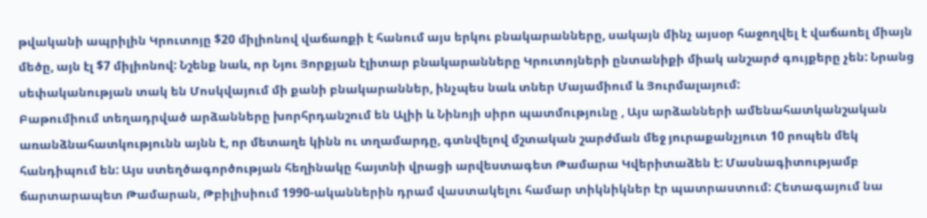թվականի ապրիլին Կրուտոյը $20 միլիոնով վաճառքի է հանում այս երկու բնակարանները, սակայն մինչ այսօր հաջողվել է վաճառել միայն մեծը, այն էլ $7 միլիոնով: Նշենք նաև, որ Նյու Յորքյան էլիտար բնակարանները Կրուտոյների ընտանիքի միակ անշարժ գույքերը չեն: Նրանց սեփականության տակ են Մոսկվայում մի քանի բնակարաններ, ինչպես նաև տներ Մայամիում և Յուրմալայում:
Բաթումիում տեղադրված արձանները խորհրդանշում են Ալիի և Նինոյի սիրո պատմությունը , Այս արձանների ամենահատկանշական առանձնահատկությունն այնն է, որ մետաղե կինն ու տղամարդը, գտնվելով մշտական շարժման մեջ յուրաքանչյուտ 10 րոպեն մեկ հանդիպում են: Այս ստեղծագործության հեղինակը հայտնի վրացի արվեստագետ Թամարա Կվերիտաձեն է: Մասնագիտությամբ ճարտարապետ Թամարան, Թբիլիսիում 1990-ականներին դրամ վաստակելու համար տիկնիկներ էր պատրաստում: Հետագայում նա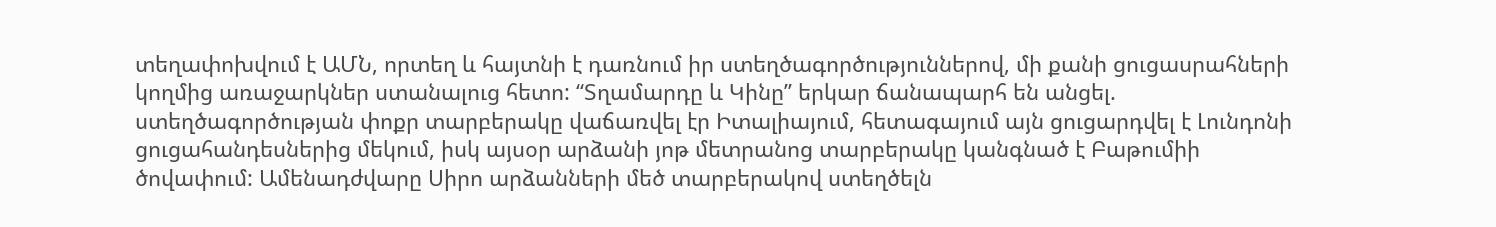տեղափոխվում է ԱՄՆ, որտեղ և հայտնի է դառնում իր ստեղծագործություններով, մի քանի ցուցասրահների կողմից առաջարկներ ստանալուց հետո: “Տղամարդը և Կինը” երկար ճանապարհ են անցել. ստեղծագործության փոքր տարբերակը վաճառվել էր Իտալիայում, հետագայում այն ցուցարդվել է Լունդոնի ցուցահանդեսներից մեկում, իսկ այսօր արձանի յոթ մետրանոց տարբերակը կանգնած է Բաթումիի ծովափում: Ամենադժվարը Սիրո արձանների մեծ տարբերակով ստեղծելն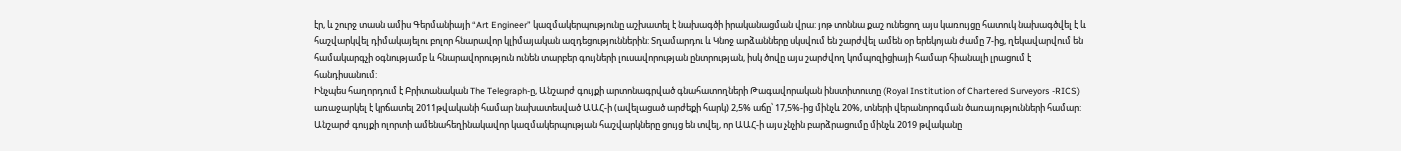էր, և շուրջ տասն ամիս Գերմանիայի “Art Engineer” կազմակերպությունը աշխատել է նախագծի իրականացման վրա: յոթ տոննա քաշ ունեցող այս կառույցը հատուկ նախագծվել է և հաշվարկվել դիմակայելու բոլոր հնարավոր կլիմայական ազդեցություններին: Տղամարդու և Կնոջ արձանները սկսվում են շարժվել ամեն օր երեկոյան ժամը 7-ից, ղեկավարվում են համակարգչի օգնությամբ և հնարավորություն ունեն տարբեր գույների լուսավորության ընտրության, իսկ ծովը այս շարժվող կոմպոզիցիայի համար հիանալի լրացում է հանդիսանում:
Ինչպես հաղորդում է Բրիտանական The Telegraph-ը, Անշարժ գույքի արտոնագրված գնահատողների Թագավորական ինստիտուտը (Royal Institution of Chartered Surveyors -RICS) առաջարկել է կրճատել 2011թվականի համար նախատեսված ԱԱՀ-ի (ավելացած արժեքի հարկ) 2,5% աճը՝ 17,5%-ից մինչև 20%, տների վերանորոգման ծառայությունների համար: Անշարժ գույքի ոլորտի ամենահեղինակավոր կազմակերպության հաշվարկները ցույց են տվել, որ ԱԱՀ-ի այս չնչին բարձրացումը մինչև 2019 թվականը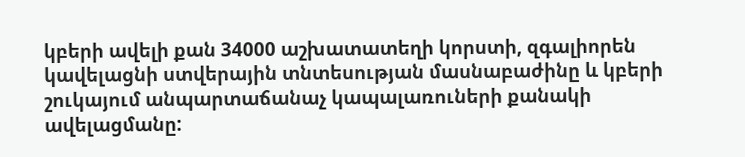կբերի ավելի քան 34000 աշխատատեղի կորստի, զգալիորեն կավելացնի ստվերային տնտեսության մասնաբաժինը և կբերի շուկայում անպարտաճանաչ կապալառուների քանակի ավելացմանը: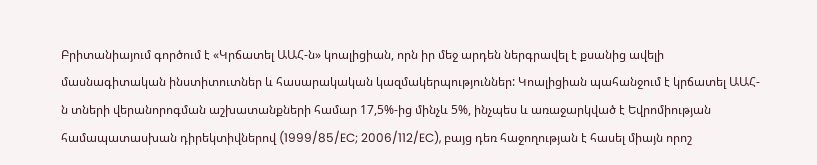Բրիտանիայում գործում է «Կրճատել ԱԱՀ-ն» կոալիցիան, որն իր մեջ արդեն ներգրավել է քսանից ավելի մասնագիտական ինստիտուտներ և հասարակական կազմակերպություններ: Կոալիցիան պահանջում է կրճատել ԱԱՀ-ն տների վերանորոգման աշխատանքների համար 17,5%-ից մինչև 5%, ինչպես և առաջարկված է Եվրոմիության համապատասխան դիրեկտիվներով (1999/85/EC; 2006/112/EC), բայց դեռ հաջողության է հասել միայն որոշ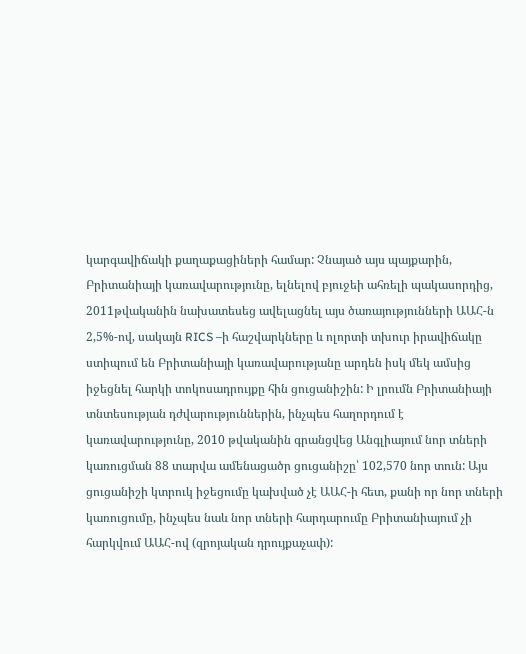կարգավիճակի քաղաքացիների համար: Չնայած այս պայքարին, Բրիտանիայի կառավարությունը, ելնելով բյուջեի ահռելի պակասորդից, 2011թվականին նախատեսեց ավելացնել այս ծառայությունների ԱԱՀ-ն 2,5%-ով, սակայն RICS –ի հաշվարկները և ոլորտի տխուր իրավիճակը ստիպում են Բրիտանիայի կառավարությանը արդեն իսկ մեկ ամսից իջեցնել հարկի տոկոսադրույքը հին ցուցանիշին: Ի լրումն Բրիտանիայի տնտեսության դժվարություններին, ինչպես հաղորդում է կառավարությունը, 2010 թվականին գրանցվեց Անգլիայում նոր տների կառուցման 88 տարվա ամենացածր ցուցանիշը՝ 102,570 նոր տուն: Այս ցուցանիշի կտրուկ իջեցումը կախված չէ ԱԱՀ-ի հետ, քանի որ նոր տների կառուցումը, ինչպես նաև նոր տների հարդարումը Բրիտանիայում չի հարկվում ԱԱՀ-ով (զրոյական դրույքաչափ):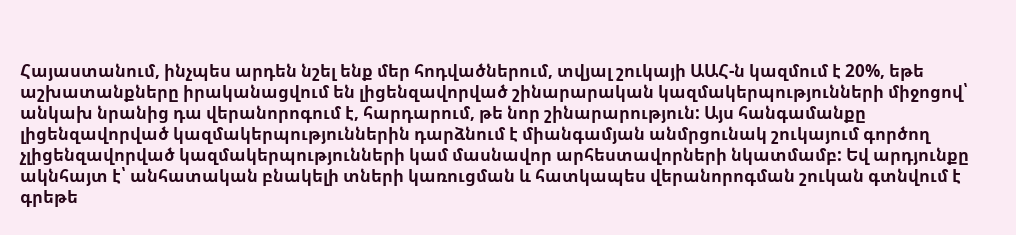Հայաստանում, ինչպես արդեն նշել ենք մեր հոդվածներում, տվյալ շուկայի ԱԱՀ-ն կազմում է 20%, եթե աշխատանքները իրականացվում են լիցենզավորված շինարարական կազմակերպությունների միջոցով՝ անկախ նրանից դա վերանորոգում է, հարդարում, թե նոր շինարարություն: Այս հանգամանքը լիցենզավորված կազմակերպություններին դարձնում է միանգամյան անմրցունակ շուկայում գործող չլիցենզավորված կազմակերպությունների կամ մասնավոր արհեստավորների նկատմամբ: Եվ արդյունքը ակնհայտ է՝ անհատական բնակելի տների կառուցման և հատկապես վերանորոգման շուկան գտնվում է գրեթե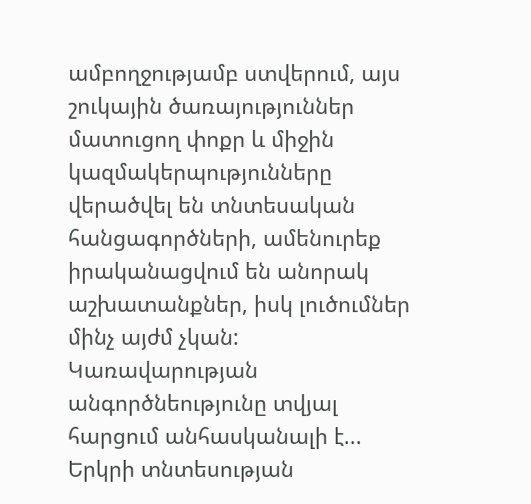ամբողջությամբ ստվերում, այս շուկային ծառայություններ մատուցող փոքր և միջին կազմակերպությունները վերածվել են տնտեսական հանցագործների, ամենուրեք իրականացվում են անորակ աշխատանքներ, իսկ լուծումներ մինչ այժմ չկան: Կառավարության անգործնեությունը տվյալ հարցում անհասկանալի է...
Երկրի տնտեսության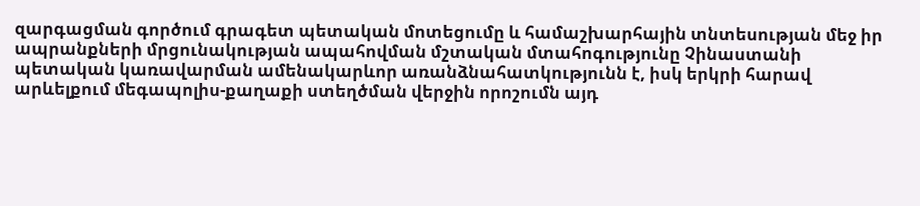զարգացման գործում գրագետ պետական մոտեցումը և համաշխարհային տնտեսության մեջ իր ապրանքների մրցունակության ապահովման մշտական մտահոգությունը Չինաստանի պետական կառավարման ամենակարևոր առանձնահատկությունն է, իսկ երկրի հարավ արևելքում մեգապոլիս-քաղաքի ստեղծման վերջին որոշումն այդ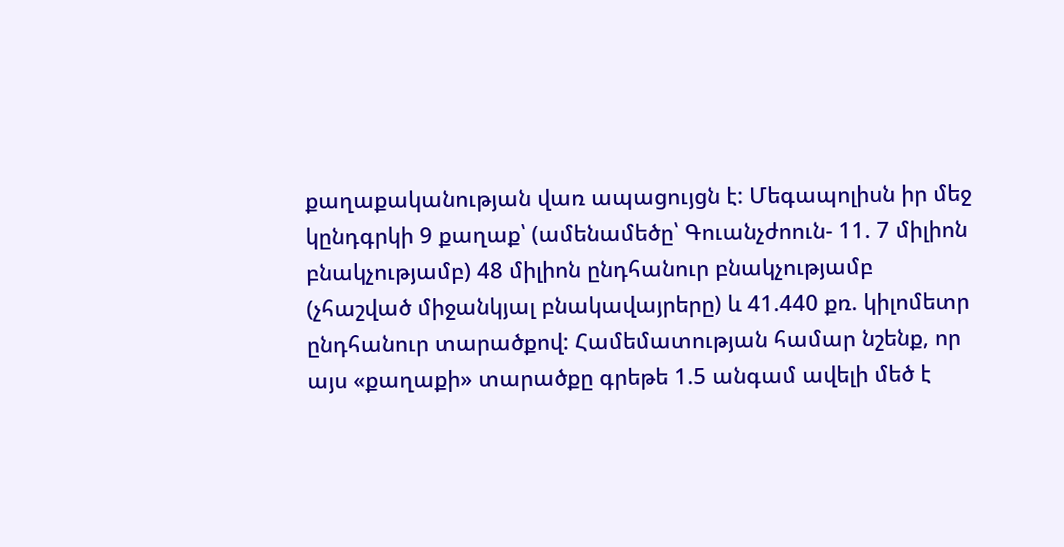քաղաքականության վառ ապացույցն է: Մեգապոլիսն իր մեջ կընդգրկի 9 քաղաք՝ (ամենամեծը՝ Գուանչժոուն- 11. 7 միլիոն բնակչությամբ) 48 միլիոն ընդհանուր բնակչությամբ (չհաշված միջանկյալ բնակավայրերը) և 41.440 քռ. կիլոմետր ընդհանուր տարածքով: Համեմատության համար նշենք, որ այս «քաղաքի» տարածքը գրեթե 1.5 անգամ ավելի մեծ է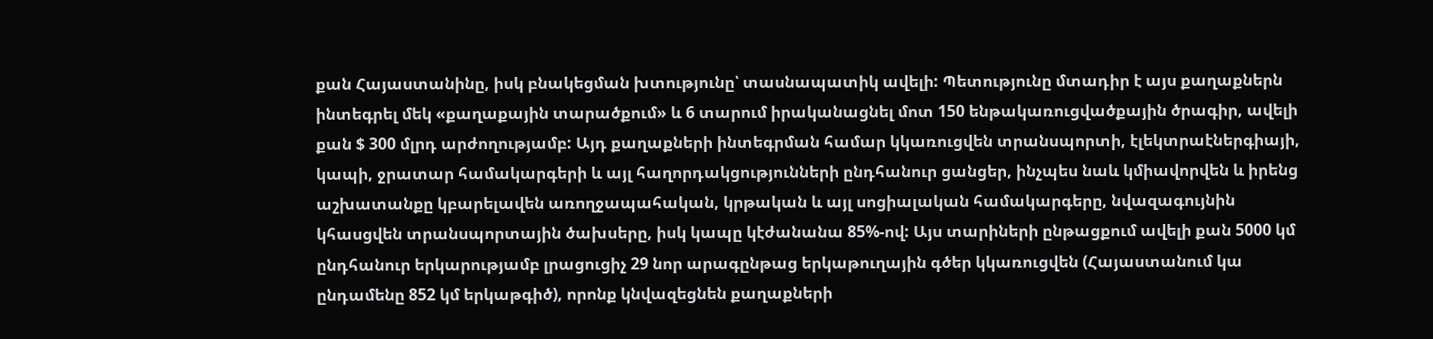քան Հայաստանինը, իսկ բնակեցման խտությունը՝ տասնապատիկ ավելի: Պետությունը մտադիր է այս քաղաքներն ինտեգրել մեկ «քաղաքային տարածքում» և 6 տարում իրականացնել մոտ 150 ենթակառուցվածքային ծրագիր, ավելի քան $ 300 մլրդ արժողությամբ: Այդ քաղաքների ինտեգրման համար կկառուցվեն տրանսպորտի, էլեկտրաէներգիայի, կապի, ջրատար համակարգերի և այլ հաղորդակցությունների ընդհանուր ցանցեր, ինչպես նաև կմիավորվեն և իրենց աշխատանքը կբարելավեն առողջապահական, կրթական և այլ սոցիալական համակարգերը, նվազագույնին կհասցվեն տրանսպորտային ծախսերը, իսկ կապը կէժանանա 85%-ով: Այս տարիների ընթացքում ավելի քան 5000 կմ ընդհանուր երկարությամբ լրացուցիչ 29 նոր արագընթաց երկաթուղային գծեր կկառուցվեն (Հայաստանում կա ընդամենը 852 կմ երկաթգիծ), որոնք կնվազեցնեն քաղաքների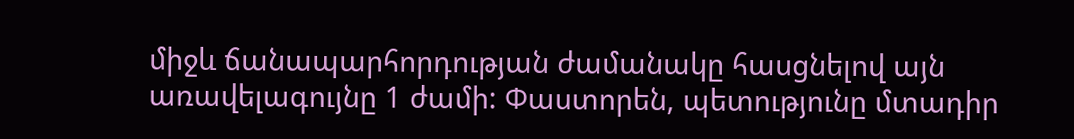միջև ճանապարհորդության ժամանակը հասցնելով այն առավելագույնը 1 ժամի: Փաստորեն, պետությունը մտադիր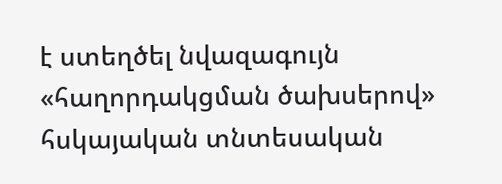է ստեղծել նվազագույն «հաղորդակցման ծախսերով» հսկայական տնտեսական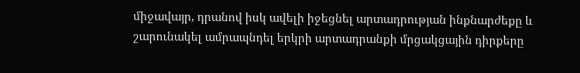միջավայր, դրանով իսկ ավելի իջեցնել արտադրության ինքնարժեքը և շարունակել ամրապնդել երկրի արտադրանքի մրցակցային դիրքերը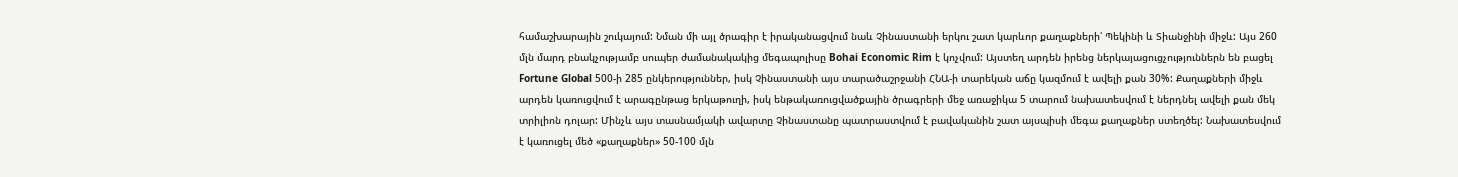համաշխարային շուկայում: Նման մի այլ ծրագիր է իրականացվում նաև Չինաստանի երկու շատ կարևոր քաղաքների՝ Պեկինի և Տիանջինի միջև: Այս 260 մլն մարդ բնակչությամբ սուպեր ժամանակակից մեգապոլիսը Bohai Economic Rim է կոչվում: Այստեղ արդեն իրենց ներկայացուցչություններն են բացել Fortune Global 500-ի 285 ընկերություններ, իսկ Չինաստանի այս տարածաշրջանի ՀՆԱ-ի տարեկան աճը կազմում է ավելի քան 30%: Քաղաքների միջև արդեն կառուցվում է արագընթաց երկաթուղի, իսկ ենթակառուցվածքային ծրագրերի մեջ առաջիկա 5 տարում նախատեսվում է ներդնել ավելի քան մեկ տրիլիոն դոլար: Մինչև այս տասնամյակի ավարտը Չինաստանը պատրաստվում է բավականին շատ այսպիսի մեգա քաղաքներ ստեղծել: Նախատեսվում է կառուցել մեծ «քաղաքներ» 50-100 մլն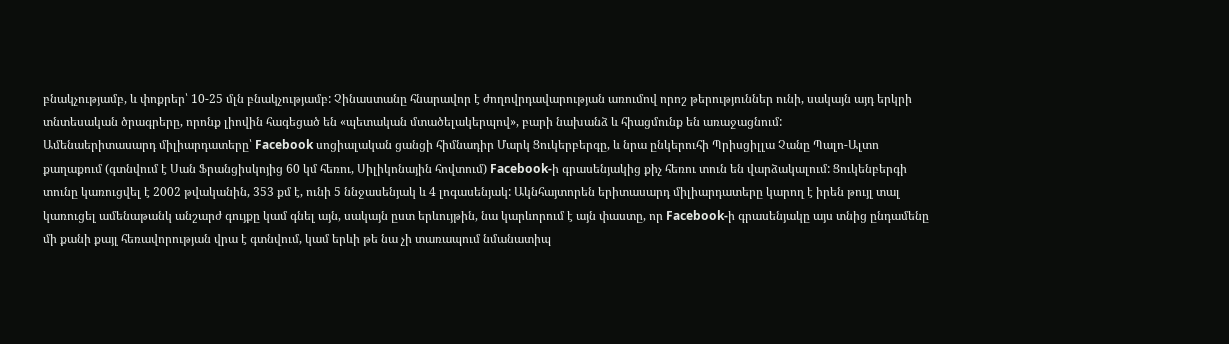բնակչությամբ, և փոքրեր՝ 10-25 մլն բնակչությամբ: Չինաստանը հնարավոր է ժողովրդավարության առումով որոշ թերություններ ունի, սակայն այդ երկրի տնտեսական ծրագրերը, որոնք լիովին հագեցած են «պետական մտածելակերպով», բարի նախանձ և հիացմունք են առաջացնում:
Ամենաերիտասարդ միլիարդատերը՝ Facebook սոցիալական ցանցի հիմնադիր Մարկ Ցուկերբերգը, և նրա ընկերուհի Պրիսցիլլա Չանը Պալո-Ալտո քաղաքում (գտնվում է Սան Ֆրանցիսկոյից 60 կմ հեռու, Սիլիկոնային հովտում) Facebook-ի գրասենյակից քիչ հեռու տուն են վարձակալում: Ցուկենբերգի տունը կառուցվել է 2002 թվականին, 353 քմ է, ունի 5 ննջասենյակ և 4 լոգասենյակ: Ակնհայտորեն երիտասարդ միլիարդատերը կարող է իրեն թույլ տալ կառուցել ամենաթանկ անշարժ գույքը կամ գնել այն, սակայն ըստ երևույթին, նա կարևորում է այն փաստը, որ Facebook-ի գրասենյակը այս տնից ընդամենը մի քանի քայլ հեռավորության վրա է գտնվում, կամ երևի թե նա չի տառապում նմանատիպ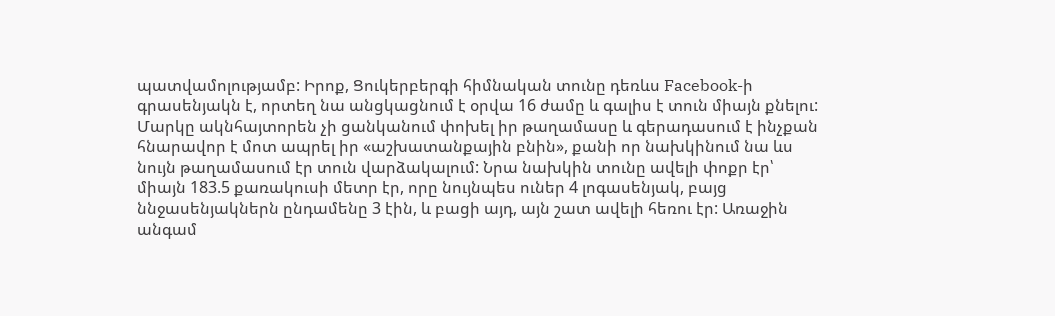պատվամոլությամբ: Իրոք, Ցուկերբերգի հիմնական տունը դեռևս Facebook-ի գրասենյակն է, որտեղ նա անցկացնում է օրվա 16 ժամը և գալիս է տուն միայն քնելու: Մարկը ակնհայտորեն չի ցանկանում փոխել իր թաղամասը և գերադասում է ինչքան հնարավոր է մոտ ապրել իր «աշխատանքային բնին», քանի որ նախկինում նա ևս նույն թաղամասում էր տուն վարձակալում: Նրա նախկին տունը ավելի փոքր էր՝ միայն 183.5 քառակուսի մետր էր, որը նույնպես ուներ 4 լոգասենյակ, բայց ննջասենյակներն ընդամենը 3 էին, և բացի այդ, այն շատ ավելի հեռու էր: Առաջին անգամ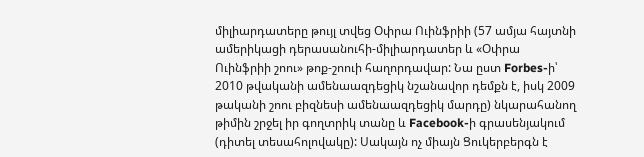միլիարդատերը թույլ տվեց Օփրա Ուինֆրիի (57 ամյա հայտնի ամերիկացի դերասանուհի-միլիարդատեր և «Օփրա Ուինֆրիի շոու» թոք-շոուի հաղորդավար: Նա ըստ Forbes-ի՝ 2010 թվականի ամենաազդեցիկ նշանավոր դեմքն է, իսկ 2009 թականի շոու բիզնեսի ամենաազդեցիկ մարդը) նկարահանող թիմին շրջել իր գողտրիկ տանը և Facebook-ի գրասենյակում (դիտել տեսահոլովակը): Սակայն ոչ միայն Ցուկերբերգն է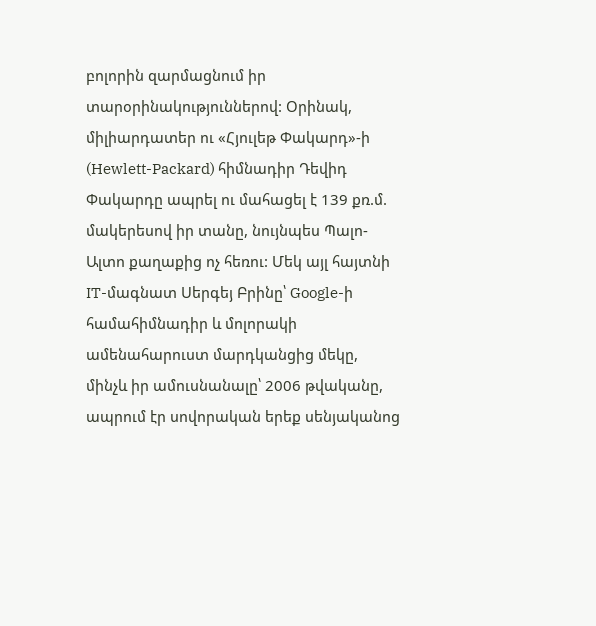բոլորին զարմացնում իր տարօրինակություններով: Օրինակ, միլիարդատեր ու «Հյուլեթ Փակարդ»-ի (Hewlett-Packard) հիմնադիր Դեվիդ Փակարդը ապրել ու մահացել է 139 քռ.մ. մակերեսով իր տանը, նույնպես Պալո-Ալտո քաղաքից ոչ հեռու: Մեկ այլ հայտնի IT-մագնատ Սերգեյ Բրինը՝ Google-ի համահիմնադիր և մոլորակի ամենահարուստ մարդկանցից մեկը, մինչև իր ամուսնանալը՝ 2006 թվականը, ապրում էր սովորական երեք սենյականոց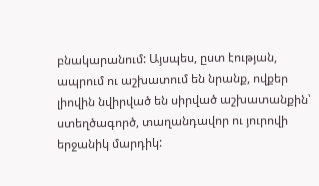բնակարանում: Այսպես, ըստ էության, ապրում ու աշխատում են նրանք, ովքեր լիովին նվիրված են սիրված աշխատանքին՝ ստեղծագործ, տաղանդավոր ու յուրովի երջանիկ մարդիկ: